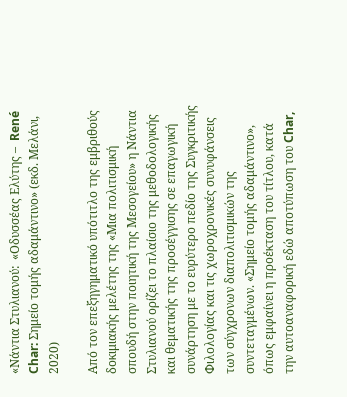«Νάντια Στυλιανού:  «Οδυσσέας Ελύτης –  René Char: Σημείο τομής αδαμάντινο» (εκδ. Μελάνι, 2020)

Από τον επεξηγηματικό υπότιτλο της εμβριθούς δοκιμιακής μελέτης της «Μια πολιτισμική σπουδή στην ποιητική της Μεσογείου» η Νάντια Στυλιανού ορίζει το πλαίσιο της μεθοδολογικής και θεματικής της προσέγγισης σε επαγωγική συνάρτηση με το ευρύτερο πεδίο της Συγκριτικής Φιλολογίας και τις χωροχρονικές συνυφάνσεις των σύγχρονων διαπολιτισμικών της συντεταγμένων. «Σημείο τομής αδαμάντινο», όπως εμφαίνει η προέκταση του τίτλου, κατά την αυτοαναφορική εδώ αποτύπωση του Char,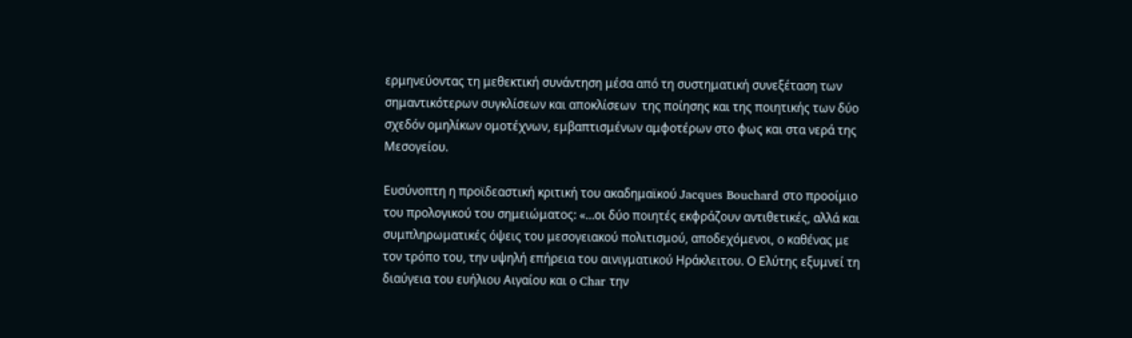ερμηνεύοντας τη μεθεκτική συνάντηση μέσα από τη συστηματική συνεξέταση των σημαντικότερων συγκλίσεων και αποκλίσεων  της ποίησης και της ποιητικής των δύο σχεδόν ομηλίκων ομοτέχνων, εμβαπτισμένων αμφοτέρων στο φως και στα νερά της Μεσογείου.

Ευσύνοπτη η προϊδεαστική κριτική του ακαδημαϊκού Jacques Bouchard στο προοίμιο του προλογικού του σημειώματος: «…οι δύο ποιητές εκφράζουν αντιθετικές, αλλά και συμπληρωματικές όψεις του μεσογειακού πολιτισμού, αποδεχόμενοι, ο καθένας με τον τρόπο του, την υψηλή επήρεια του αινιγματικού Ηράκλειτου. Ο Ελύτης εξυμνεί τη διαύγεια του ευήλιου Αιγαίου και ο Char την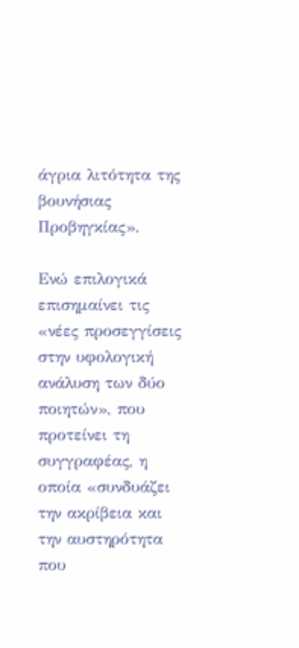άγρια λιτότητα της βουνήσιας Προβηγκίας».

Ενώ επιλογικά επισημαίνει τις «νέες προσεγγίσεις στην υφολογική ανάλυση των δύο ποιητών», που προτείνει τη συγγραφέας, η οποία «συνδυάζει την ακρίβεια και την αυστηρότητα που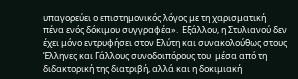υπαγορεύει ο επιστημονικός λόγος με τη χαρισματική πένα ενός δόκιμου συγγραφέα».  Εξάλλου, η Στυλιανού δεν έχει μόνο εντρυφήσει στον Ελύτη και συνακολούθως στους Έλληνες και Γάλλους συνοδοιπόρους του  μέσα από τη διδακτορική της διατριβή, αλλά και η δοκιμιακή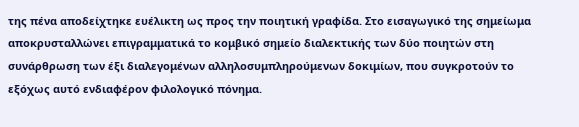της πένα αποδείχτηκε ευέλικτη ως προς την ποιητική γραφίδα. Στο εισαγωγικό της σημείωμα αποκρυσταλλώνει επιγραμματικά το κομβικό σημείο διαλεκτικής των δύο ποιητών στη συνάρθρωση των έξι διαλεγομένων αλληλοσυμπληρούμενων δοκιμίων, που συγκροτούν το εξόχως αυτό ενδιαφέρον φιλολογικό πόνημα.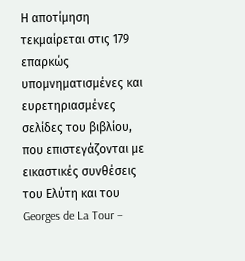Η αποτίμηση τεκμαίρεται στις 179 επαρκώς υπομνηματισμένες και ευρετηριασμένες σελίδες του βιβλίου, που επιστεγάζονται με εικαστικές συνθέσεις του Ελύτη και του Georges de La Tour –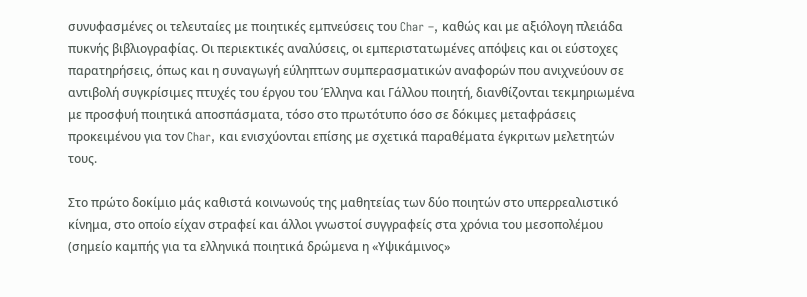συνυφασμένες οι τελευταίες με ποιητικές εμπνεύσεις του Char –, καθώς και με αξιόλογη πλειάδα πυκνής βιβλιογραφίας. Οι περιεκτικές αναλύσεις, οι εμπεριστατωμένες απόψεις και οι εύστοχες παρατηρήσεις, όπως και η συναγωγή εύληπτων συμπερασματικών αναφορών που ανιχνεύουν σε αντιβολή συγκρίσιμες πτυχές του έργου του Έλληνα και Γάλλου ποιητή, διανθίζονται τεκμηριωμένα με προσφυή ποιητικά αποσπάσματα, τόσο στο πρωτότυπο όσο σε δόκιμες μεταφράσεις προκειμένου για τον Char, και ενισχύονται επίσης με σχετικά παραθέματα έγκριτων μελετητών τους.

Στο πρώτο δοκίμιο μάς καθιστά κοινωνούς της μαθητείας των δύο ποιητών στο υπερρεαλιστικό κίνημα, στο οποίο είχαν στραφεί και άλλοι γνωστοί συγγραφείς στα χρόνια του μεσοπολέμου (σημείο καμπής για τα ελληνικά ποιητικά δρώμενα η «Υψικάμινος»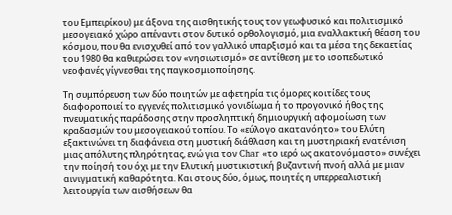του Εμπειρίκου) με άξονα της αισθητικής τους τον γεωφυσικό και πολιτισμικό μεσογειακό χώρο απέναντι στον δυτικό ορθολογισμό, μια εναλλακτική θέαση του κόσμου, που θα ενισχυθεί από τον γαλλικό υπαρξισμό και τα μέσα της δεκαετίας του 1980 θα καθιερώσει τον «νησιωτισμό» σε αντίθεση με το ισοπεδωτικό νεοφανές γίγνεσθαι της παγκοσμιοποίησης.

Τη συμπόρευση των δύο ποιητών με αφετηρία τις όμορες κοιτίδες τους διαφοροποιεί το εγγενές πολιτισμικό γονιδίωμα ή το προγονικό ήθος της πνευματικής παράδοσης στην προσληπτική δημιουργική αφομοίωση των κραδασμών του μεσογειακού τοπίου. Το «εύλογο ακατανόητο» του Ελύτη εξακτινώνει τη διαφάνεια στη μυστική διάθλαση και τη μυστηριακή ενατένιση μιας απόλυτης πληρότητας, ενώ για τον Char «το ιερό ως ακατονόμαστο» συνέχει  την ποίησή του όχι με την Ελυτική μυστικιστική βυζαντινή πνοή αλλά με μιαν αινιγματική καθαρότητα. Και στους δύο, όμως, ποιητές η υπερρεαλιστική λειτουργία των αισθήσεων θα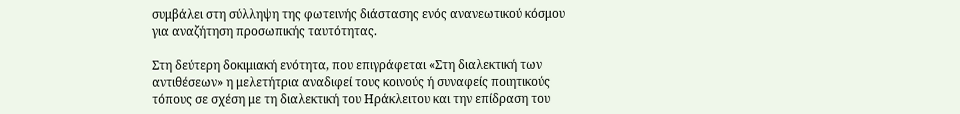συμβάλει στη σύλληψη της φωτεινής διάστασης ενός ανανεωτικού κόσμου για αναζήτηση προσωπικής ταυτότητας.

Στη δεύτερη δοκιμιακή ενότητα, που επιγράφεται «Στη διαλεκτική των αντιθέσεων» η μελετήτρια αναδιφεί τους κοινούς ή συναφείς ποιητικούς τόπους σε σχέση με τη διαλεκτική του Ηράκλειτου και την επίδραση του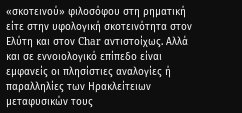«σκοτεινού» φιλοσόφου στη ρηματική είτε στην υφολογική σκοτεινότητα στον Ελύτη και στον Char αντιστοίχως. Αλλά και σε εννοιολογικό επίπεδο είναι εμφανείς οι πλησίστιες αναλογίες ή παραλληλίες των Ηρακλείτειων μεταφυσικών τους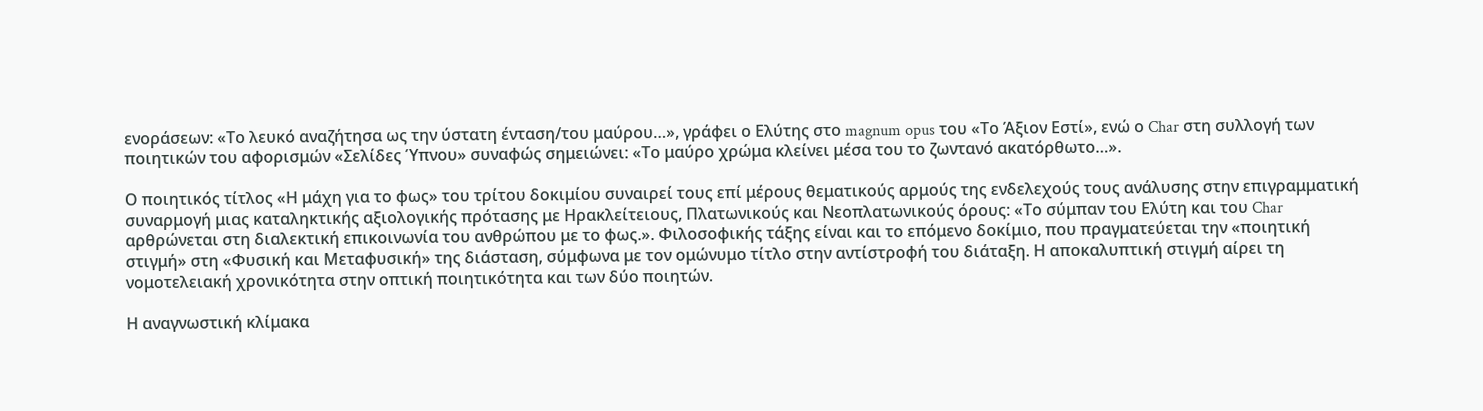ενοράσεων: «Το λευκό αναζήτησα ως την ύστατη ένταση/του μαύρου…», γράφει ο Ελύτης στο magnum opus του «Το Άξιον Εστί», ενώ ο Char στη συλλογή των ποιητικών του αφορισμών «Σελίδες Ύπνου» συναφώς σημειώνει: «Το μαύρο χρώμα κλείνει μέσα του το ζωντανό ακατόρθωτο…».

Ο ποιητικός τίτλος «Η μάχη για το φως» του τρίτου δοκιμίου συναιρεί τους επί μέρους θεματικούς αρμούς της ενδελεχούς τους ανάλυσης στην επιγραμματική συναρμογή μιας καταληκτικής αξιολογικής πρότασης με Ηρακλείτειους, Πλατωνικούς και Νεοπλατωνικούς όρους: «Το σύμπαν του Ελύτη και του Char αρθρώνεται στη διαλεκτική επικοινωνία του ανθρώπου με το φως.». Φιλοσοφικής τάξης είναι και το επόμενο δοκίμιο, που πραγματεύεται την «ποιητική στιγμή» στη «Φυσική και Μεταφυσική» της διάσταση, σύμφωνα με τον ομώνυμο τίτλο στην αντίστροφή του διάταξη. Η αποκαλυπτική στιγμή αίρει τη νομοτελειακή χρονικότητα στην οπτική ποιητικότητα και των δύο ποιητών.

Η αναγνωστική κλίμακα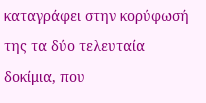καταγράφει στην κορύφωσή της τα δύο τελευταία δοκίμια, που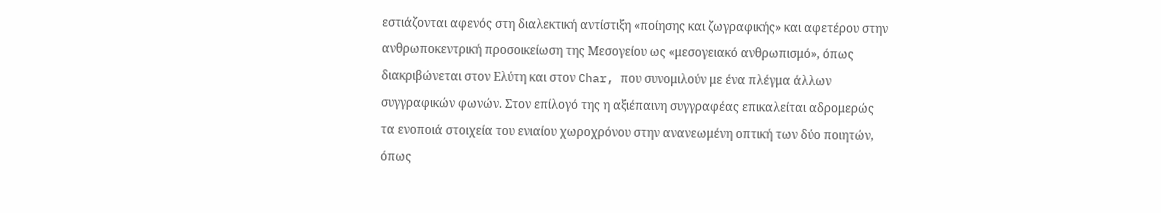εστιάζονται αφενός στη διαλεκτική αντίστιξη «ποίησης και ζωγραφικής» και αφετέρου στην ανθρωποκεντρική προσοικείωση της Μεσογείου ως «μεσογειακό ανθρωπισμό», όπως διακριβώνεται στον Ελύτη και στον Char, που συνομιλούν με ένα πλέγμα άλλων συγγραφικών φωνών. Στον επίλογό της η αξιέπαινη συγγραφέας επικαλείται αδρομερώς τα ενοποιά στοιχεία του ενιαίου χωροχρόνου στην ανανεωμένη οπτική των δύο ποιητών, όπως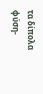τα δίπολα φύση-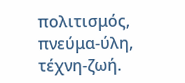πολιτισμός, πνεύμα-ύλη, τέχνη-ζωή.